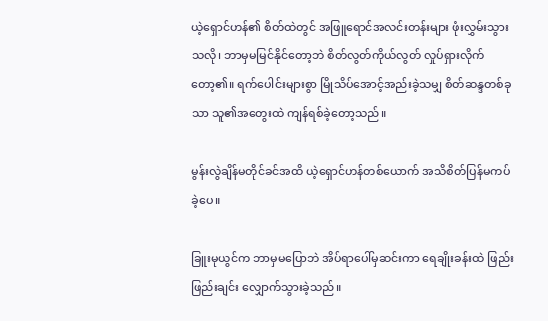ယဲ့ရှောင်ဟန်၏ စိတ်ထဲတွင် အဖြူရောင်အလင်းတန်းများ ဖုံးလွှမ်းသွားသလို၊ ဘာမှမမြင်နိုင်တော့ဘဲ စိတ်လွတ်ကိုယ်လွတ် လှုပ်ရှားလိုက်တော့၏။ ရက်ပေါင်းများစွာ မြိုသိပ်အောင့်အည်းခဲ့သမျှ စိတ်ဆန္ဒတစ်ခုသာ သူ၏အတွေးထဲ ကျန်ရစ်ခဲ့တော့သည်။

မွန်းလွဲချိန်မတိုင်ခင်အထိ ယဲ့ရှောင်ဟန်တစ်ယောက် အသိစိတ်ပြန်မကပ်ခဲ့ပေ။

ခြူးမုယွင်က ဘာမှမပြောဘဲ အိပ်ရာပေါ်မှဆင်းကာ ရေချိုးခန်းထဲ ဖြည်းဖြည်းချင်း လျှောက်သွားခဲ့သည်။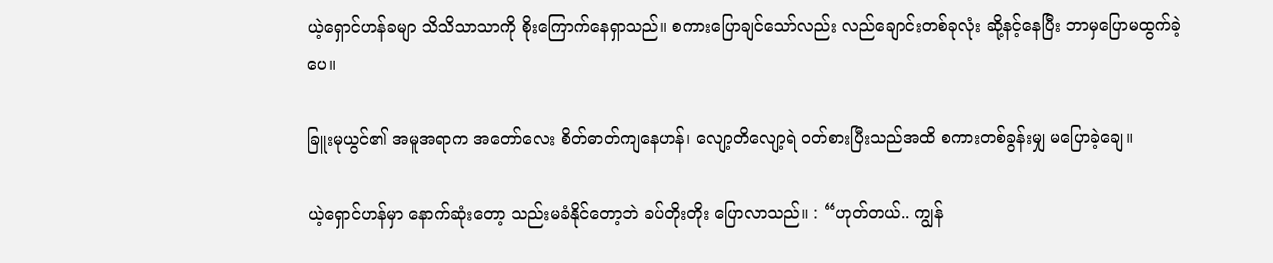ယဲ့ရှောင်ဟန်ခမျာ သိသိသာသာကို စိုးကြောက်နေရှာသည်။ စကားပြောချင်သော်လည်း လည်ချောင်းတစ်ခုလုံး ဆို့နင့်နေပြီး ဘာမှပြောမထွက်ခဲ့ပေ။

ခြူးမုယွင်၏ အမူအရာက အတော်လေး စိတ်ဓာတ်ကျနေဟန်၊ လျော့တိလျော့ရဲ ဝတ်စားပြီးသည်အထိ စကားတစ်ခွန်းမျှ မပြောခဲ့ချေ။

ယဲ့ရှောင်ဟန်မှာ နောက်ဆုံးတော့ သည်းမခံနိုင်တော့ဘဲ ခပ်တိုးတိုး ပြောလာသည်။ : “ဟုတ်တယ်.. ကျွန်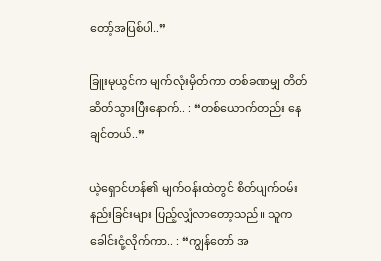တော့်အပြစ်ပါ..”

ခြူးမုယွင်က မျက်လုံးမှိတ်ကာ တစ်ခဏမျှ တိတ်ဆိတ်သွားပြီး‌နောက်.. : “တစ်ယောက်တည်း နေချင်တယ်..”

ယဲ့ရှောင်ဟန်၏ မျက်ဝန်းထဲတွင် စိတ်ပျက်ဝမ်းနည်းခြင်းများ ပြည့်လျှံလာတော့သည်။ သူက ခေါင်းငုံ့လိုက်ကာ.. : “ကျွန်တော် အ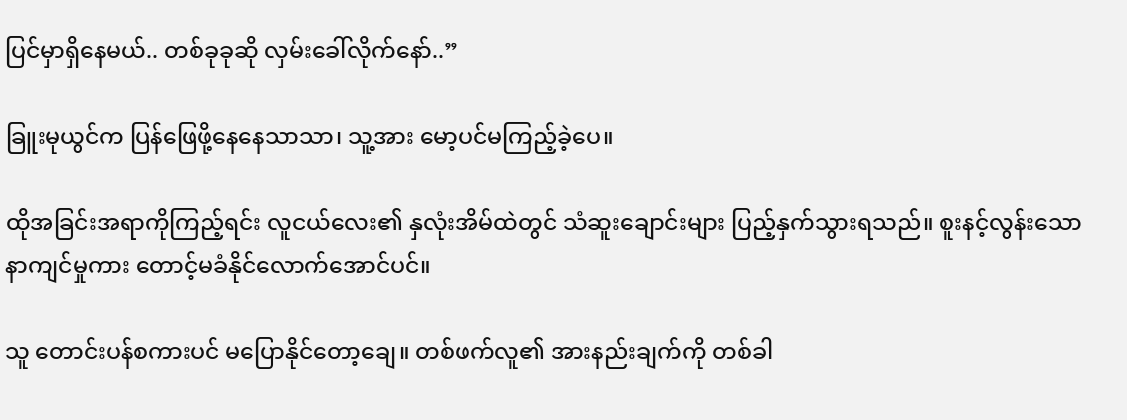ပြင်မှာရှိနေမယ်.. တစ်ခုခုဆို လှမ်းခေါ်လိုက်နော်..”

ခြူးမုယွင်က ပြန်ဖြေဖို့နေနေသာသာ၊ သူ့အား မော့ပင်မကြည့်ခဲ့ပေ။

ထိုအခြင်းအရာကိုကြည့်ရင်း လူငယ်လေး၏ နှလုံးအိမ်ထဲတွင် သံဆူးချောင်းများ ပြည့်နှက်သွားရသည်။ စူးနင့်လွန်းသော နာကျင်မှုကား တောင့်မခံနိုင်လောက်အောင်ပင်။

သူ တောင်းပန်စကားပင် မပြောနိုင်တော့ချေ။ တစ်ဖက်လူ၏ အားနည်းချက်ကို တစ်ခါ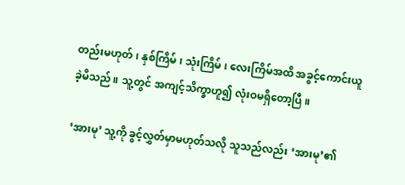တည်းမဟုတ်၊ နှစ်ကြိမ်၊ သုံးကြိမ်၊ လေးကြိမ်အထိ အခွင့်ကောင်းယူခဲ့မိသည်။ သူ့တွင် အကျင့်သိက္ခာဟူ၍ လုံးဝမရှိတော့ပြီ။

‘အားမု’ သူ့ကို ခွင့်လွှတ်မှာမဟုတ်သလို သူသည်လည်း ‘အားမု’၏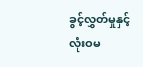ခွင့်လွှတ်မှုနှင့် လုံးဝမ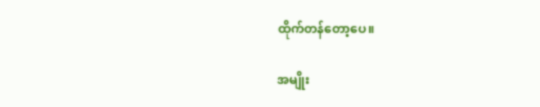ထိုက်တန်တော့ပေ။

အမျိုး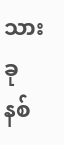သားခုနစ်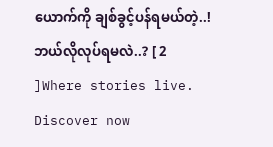ယောက်ကို ချစ်ခွင့်ပန်ရမယ်တဲ့..! ဘယ်လိုလုပ်ရမလဲ..? [ 2 ]Where stories live. Discover now